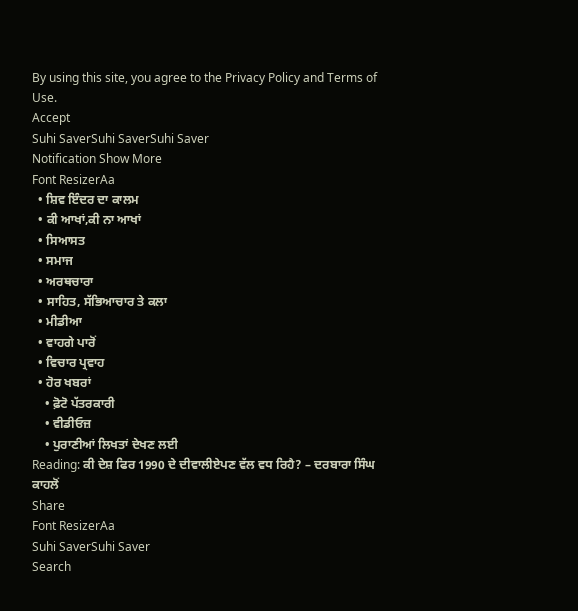By using this site, you agree to the Privacy Policy and Terms of Use.
Accept
Suhi SaverSuhi SaverSuhi Saver
Notification Show More
Font ResizerAa
  • ਸ਼ਿਵ ਇੰਦਰ ਦਾ ਕਾਲਮ
  • ਕੀ ਆਖਾਂ,ਕੀ ਨਾ ਆਖਾਂ
  • ਸਿਆਸਤ
  • ਸਮਾਜ
  • ਅਰਥਚਾਰਾ
  • ਸਾਹਿਤ, ਸੱਭਿਆਚਾਰ ਤੇ ਕਲਾ
  • ਮੀਡੀਆ
  • ਵਾਹਗੇ ਪਾਰੋਂ
  • ਵਿਚਾਰ ਪ੍ਰਵਾਹ
  • ਹੋਰ ਖਬਰਾਂ
    • ਫ਼ੋਟੋ ਪੱਤਰਕਾਰੀ
    • ਵੀਡੀਓਜ਼
    • ਪੁਰਾਣੀਆਂ ਲਿਖਤਾਂ ਦੇਖਣ ਲਈ
Reading: ਕੀ ਦੇਸ਼ ਫਿਰ 1990 ਦੇ ਦੀਵਾਲੀਏਪਣ ਵੱਲ ਵਧ ਰਿਹੈ? – ਦਰਬਾਰਾ ਸਿੰਘ ਕਾਹਲੋਂ
Share
Font ResizerAa
Suhi SaverSuhi Saver
Search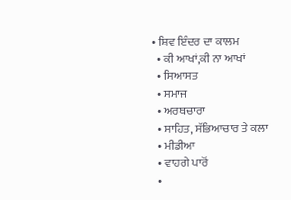• ਸ਼ਿਵ ਇੰਦਰ ਦਾ ਕਾਲਮ
  • ਕੀ ਆਖਾਂ,ਕੀ ਨਾ ਆਖਾਂ
  • ਸਿਆਸਤ
  • ਸਮਾਜ
  • ਅਰਥਚਾਰਾ
  • ਸਾਹਿਤ, ਸੱਭਿਆਚਾਰ ਤੇ ਕਲਾ
  • ਮੀਡੀਆ
  • ਵਾਹਗੇ ਪਾਰੋਂ
  •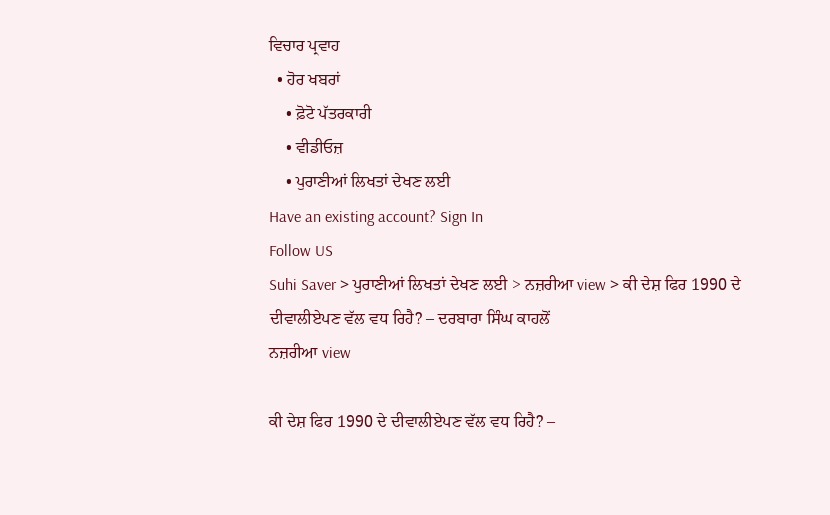ਵਿਚਾਰ ਪ੍ਰਵਾਹ
  • ਹੋਰ ਖਬਰਾਂ
    • ਫ਼ੋਟੋ ਪੱਤਰਕਾਰੀ
    • ਵੀਡੀਓਜ਼
    • ਪੁਰਾਣੀਆਂ ਲਿਖਤਾਂ ਦੇਖਣ ਲਈ
Have an existing account? Sign In
Follow US
Suhi Saver > ਪੁਰਾਣੀਆਂ ਲਿਖਤਾਂ ਦੇਖਣ ਲਈ > ਨਜ਼ਰੀਆ view > ਕੀ ਦੇਸ਼ ਫਿਰ 1990 ਦੇ ਦੀਵਾਲੀਏਪਣ ਵੱਲ ਵਧ ਰਿਹੈ? – ਦਰਬਾਰਾ ਸਿੰਘ ਕਾਹਲੋਂ
ਨਜ਼ਰੀਆ view

ਕੀ ਦੇਸ਼ ਫਿਰ 1990 ਦੇ ਦੀਵਾਲੀਏਪਣ ਵੱਲ ਵਧ ਰਿਹੈ? –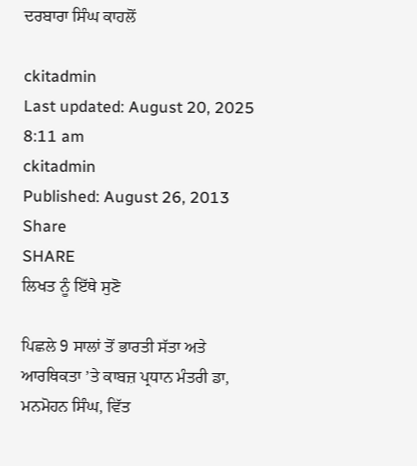ਦਰਬਾਰਾ ਸਿੰਘ ਕਾਹਲੋਂ

ckitadmin
Last updated: August 20, 2025 8:11 am
ckitadmin
Published: August 26, 2013
Share
SHARE
ਲਿਖਤ ਨੂੰ ਇੱਥੇ ਸੁਣੋ

ਪਿਛਲੇ 9 ਸਾਲਾਂ ਤੋਂ ਭਾਰਤੀ ਸੱਤਾ ਅਤੇ ਆਰਥਿਕਤਾ ’ਤੇ ਕਾਬਜ਼ ਪ੍ਰਧਾਨ ਮੰਤਰੀ ਡਾ, ਮਨਮੋਹਨ ਸਿੰਘ, ਵਿੱਤ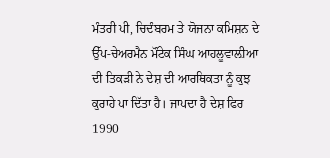ਮੰਤਰੀ ਪੀ, ਚਿਦੰਬਰਮ ਤੇ ਯੋਜਨਾ ਕਮਿਸ਼ਨ ਦੇ ਉੱਪ-ਚੇਅਰਮੈਨ ਮੌਂਟੇਕ ਸਿੰਘ ਆਹਲੂਵਾਲ਼ੀਆ ਦੀ ਤਿਕੜੀ ਨੇ ਦੇਸ਼ ਦੀ ਆਰਥਿਕਤਾ ਨੂੰ ਕੁਝ ਕੁਰਾਹੇ ਪਾ ਦਿੱਤਾ ਹੈ। ਜਾਪਦਾ ਹੈ ਦੇਸ਼ ਫਿਰ 1990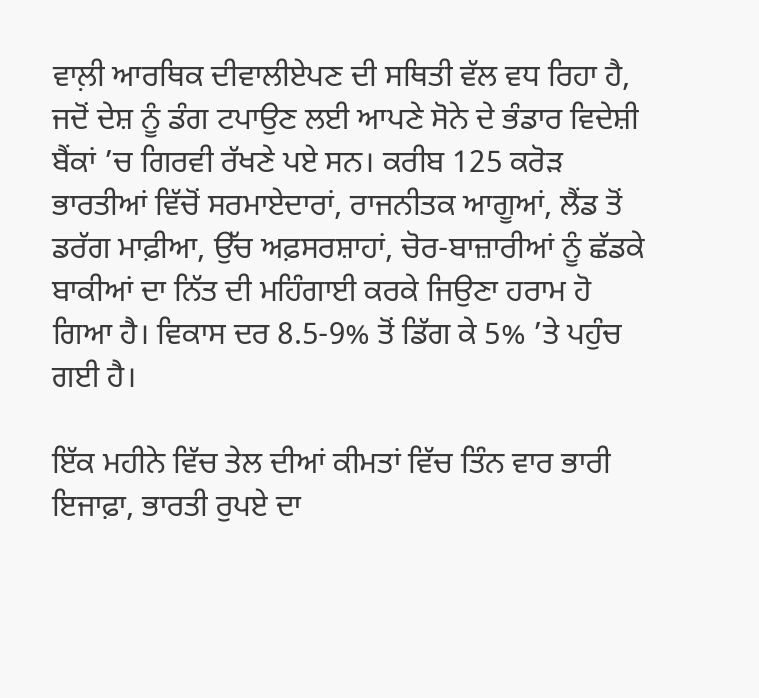ਵਾਲ਼ੀ ਆਰਥਿਕ ਦੀਵਾਲੀਏਪਣ ਦੀ ਸਥਿਤੀ ਵੱਲ ਵਧ ਰਿਹਾ ਹੈ, ਜਦੋਂ ਦੇਸ਼ ਨੂੰ ਡੰਗ ਟਪਾਉਣ ਲਈ ਆਪਣੇ ਸੋਨੇ ਦੇ ਭੰਡਾਰ ਵਿਦੇਸ਼ੀ ਬੈਂਕਾਂ ’ਚ ਗਿਰਵੀ ਰੱਖਣੇ ਪਏ ਸਨ। ਕਰੀਬ 125 ਕਰੋੜ ਭਾਰਤੀਆਂ ਵਿੱਚੋਂ ਸਰਮਾਏਦਾਰਾਂ, ਰਾਜਨੀਤਕ ਆਗੂਆਂ, ਲੈਂਡ ਤੋਂ ਡਰੱਗ ਮਾਫ਼ੀਆ, ਉੱਚ ਅਫ਼ਸਰਸ਼ਾਹਾਂ, ਚੋਰ-ਬਾਜ਼ਾਰੀਆਂ ਨੂੰ ਛੱਡਕੇ ਬਾਕੀਆਂ ਦਾ ਨਿੱਤ ਦੀ ਮਹਿੰਗਾਈ ਕਰਕੇ ਜਿਉਣਾ ਹਰਾਮ ਹੋ ਗਿਆ ਹੈ। ਵਿਕਾਸ ਦਰ 8.5-9% ਤੋਂ ਡਿੱਗ ਕੇ 5% ’ਤੇ ਪਹੁੰਚ ਗਈ ਹੈ।

ਇੱਕ ਮਹੀਨੇ ਵਿੱਚ ਤੇਲ ਦੀਆਂ ਕੀਮਤਾਂ ਵਿੱਚ ਤਿੰਨ ਵਾਰ ਭਾਰੀ ਇਜਾਫ਼ਾ, ਭਾਰਤੀ ਰੁਪਏ ਦਾ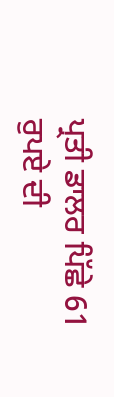ਪ੍ਰਤੀ ਡਾਲਰ ਪਿੱਛੇ 61 ਰੁਪਏ ਦੀ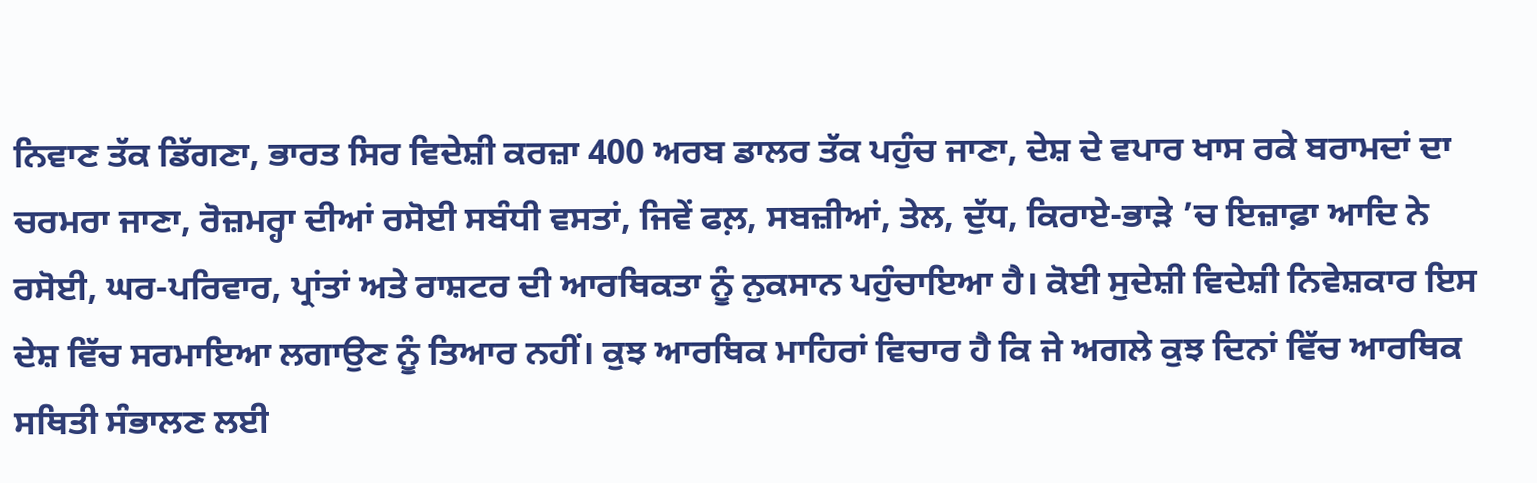ਨਿਵਾਣ ਤੱਕ ਡਿੱਗਣਾ, ਭਾਰਤ ਸਿਰ ਵਿਦੇਸ਼ੀ ਕਰਜ਼ਾ 400 ਅਰਬ ਡਾਲਰ ਤੱਕ ਪਹੁੰਚ ਜਾਣਾ, ਦੇਸ਼ ਦੇ ਵਪਾਰ ਖਾਸ ਰਕੇ ਬਰਾਮਦਾਂ ਦਾ ਚਰਮਰਾ ਜਾਣਾ, ਰੋਜ਼ਮਰ੍ਹਾ ਦੀਆਂ ਰਸੋਈ ਸਬੰਧੀ ਵਸਤਾਂ, ਜਿਵੇਂ ਫਲ਼, ਸਬਜ਼ੀਆਂ, ਤੇਲ, ਦੁੱਧ, ਕਿਰਾਏ-ਭਾੜੇ ’ਚ ਇਜ਼ਾਫ਼ਾ ਆਦਿ ਨੇ ਰਸੋਈ, ਘਰ-ਪਰਿਵਾਰ, ਪ੍ਰਾਂਤਾਂ ਅਤੇ ਰਾਸ਼ਟਰ ਦੀ ਆਰਥਿਕਤਾ ਨੂੰ ਨੁਕਸਾਨ ਪਹੁੰਚਾਇਆ ਹੈ। ਕੋਈ ਸੁਦੇਸ਼ੀ ਵਿਦੇਸ਼ੀ ਨਿਵੇਸ਼ਕਾਰ ਇਸ ਦੇਸ਼ ਵਿੱਚ ਸਰਮਾਇਆ ਲਗਾਉਣ ਨੂੰ ਤਿਆਰ ਨਹੀਂ। ਕੁਝ ਆਰਥਿਕ ਮਾਹਿਰਾਂ ਵਿਚਾਰ ਹੈ ਕਿ ਜੇ ਅਗਲੇ ਕੁਝ ਦਿਨਾਂ ਵਿੱਚ ਆਰਥਿਕ ਸਥਿਤੀ ਸੰਭਾਲਣ ਲਈ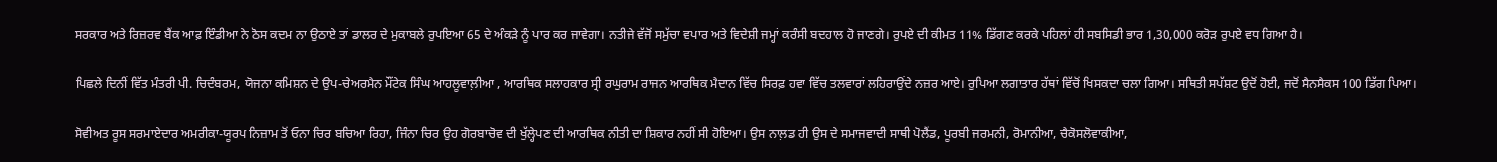ਸਰਕਾਰ ਅਤੇ ਰਿਜ਼ਰਵ ਬੈਂਕ ਆਫ਼ ਇੰਡੀਆ ਨੇ ਠੋਸ ਕਦਮ ਨਾ ਉਠਾਏ ਤਾਂ ਡਾਲਰ ਦੇ ਮੁਕਾਬਲੇ ਰੁਪਇਆ 65 ਦੇ ਅੰਕੜੇ ਨੂੰ ਪਾਰ ਕਰ ਜਾਵੇਗਾ। ਨਤੀਜੇ ਵੱਜੋਂ ਸਮੁੱਚਾ ਵਪਾਰ ਅਤੇ ਵਿਦੇਸ਼ੀ ਜਮ੍ਹਾਂ ਕਰੰਸੀ ਬਦਹਾਲ ਹੋ ਜਾਣਗੇ। ਰੁਪਏ ਦੀ ਕੀਮਤ 11% ਡਿੱਗਣ ਕਰਕੇ ਪਹਿਲਾਂ ਹੀ ਸਬਸਿਡੀ ਭਾਰ 1,30,000 ਕਰੋੜ ਰੁਪਏ ਵਧ ਗਿਆ ਹੈ।

ਪਿਛਲੇ ਦਿਨੀਂ ਵਿੱਤ ਮੰਤਰੀ ਪੀ. ਚਿਦੰਬਰਮ, ਯੋਜਨਾ ਕਮਿਸ਼ਨ ਦੇ ਉਪ-ਚੇਅਰਮੈਨ ਮੌਂਟੇਕ ਸਿੰਘ ਆਹਲੂਵਾਲ਼ੀਆ , ਆਰਥਿਕ ਸਲਾਹਕਾਰ ਸ੍ਰੀ ਰਘੁਰਾਮ ਰਾਜਨ ਆਰਥਿਕ ਮੈਦਾਨ ਵਿੱਚ ਸਿਰਫ਼ ਹਵਾ ਵਿੱਚ ਤਲਵਾਰਾਂ ਲਹਿਰਾਉਂਦੇ ਨਜ਼ਰ ਆਏ। ਰੁਪਿਆ ਲਗਾਤਾਰ ਹੱਥਾਂ ਵਿੱਚੋਂ ਖਿਸਕਦਾ ਚਲਾ ਗਿਆ। ਸਥਿਤੀ ਸਪੱਸ਼ਟ ਉਦੋਂ ਹੋਈ, ਜਦੋਂ ਸੈਨਸੈਕਸ 100 ਡਿੱਗ ਪਿਆ।

ਸੋਵੀਅਤ ਰੂਸ ਸਰਮਾਏਦਾਰ ਅਮਰੀਕਾ-ਯੂਰਪ ਨਿਜ਼ਾਮ ਤੋਂ ਓਨਾ ਚਿਰ ਬਚਿਆ ਰਿਹਾ, ਜਿੰਨਾ ਚਿਰ ਉਹ ਗੋਰਬਾਚੋਵ ਦੀ ਖੁੱਲ੍ਹੇਪਣ ਦੀ ਆਰਥਿਕ ਨੀਤੀ ਦਾ ਸ਼ਿਕਾਰ ਨਹੀਂ ਸੀ ਹੋਇਆ। ਉਸ ਨਾਲ਼ਡ ਹੀ ਉਸ ਦੇ ਸਮਾਜਵਾਦੀ ਸਾਥੀ ਪੋਲੈਂਡ, ਪੂਰਬੀ ਜਰਮਨੀ, ਰੋਮਾਨੀਆ, ਚੈਕੋਸਲੋਵਾਕੀਆ,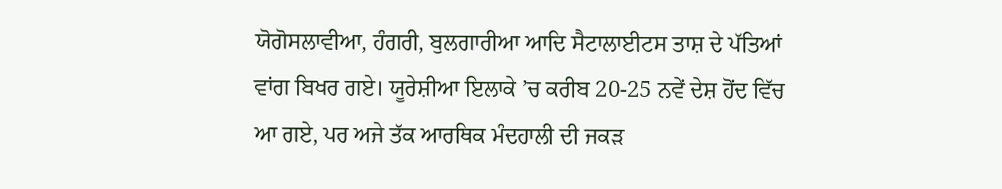ਯੋਗੋਸਲਾਵੀਆ, ਹੰਗਰੀ, ਬੁਲਗਾਰੀਆ ਆਦਿ ਸੈਟਾਲਾਈਟਸ ਤਾਸ਼ ਦੇ ਪੱਤਿਆਂ ਵਾਂਗ ਬਿਖਰ ਗਏ। ਯੂਰੇਸ਼ੀਆ ਇਲਾਕੇ ’ਚ ਕਰੀਬ 20-25 ਨਵੇਂ ਦੇਸ਼ ਹੋਂਦ ਵਿੱਚ ਆ ਗਏ, ਪਰ ਅਜੇ ਤੱਕ ਆਰਥਿਕ ਮੰਦਹਾਲੀ ਦੀ ਜਕੜ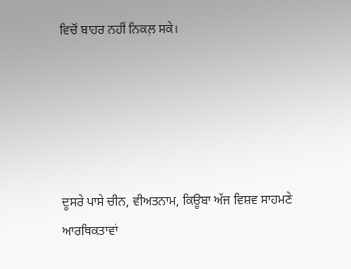ਵਿਚੋਂ ਬਾਹਰ ਨਹੀਂ ਨਿਕਲ਼ ਸਕੇ।





ਦੂਸਰੇ ਪਾਸੇ ਚੀਨ, ਵੀਅਤਨਾਮ, ਕਿਊਬਾ ਅੱਜ ਵਿਸ਼ਵ ਸਾਹਮਣੇ ਆਰਥਿਕਤਾਵਾਂ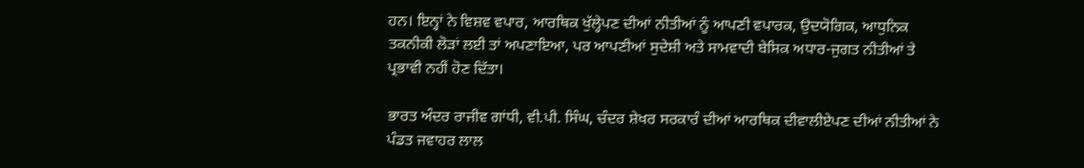ਹਨ। ਇਨ੍ਹਾਂ ਨੇ ਵਿਸ਼ਵ ਵਪਾਰ, ਆਰਥਿਕ ਖੁੱਲ੍ਹੇਪਣ ਦੀਆਂ ਨੀਤੀਆਂ ਨੂੰ ਆਪਣੀ ਵਪਾਰਕ, ਉਦਯੋਗਿਕ, ਆਧੁਨਿਕ ਤਕਨੀਕੀ ਲੋੜਾਂ ਲਈ ਤਾਂ ਅਪਣਾਇਆ, ਪਰ ਆਪਣੀਆਂ ਸੁਦੇਸ਼ੀ ਅਤੇ ਸਾਮਵਾਦੀ ਬੇਸਿਕ ਅਧਾਰ-ਜੁਗਤ ਨੀਤੀਆਂ ਤੇ ਪ੍ਰਭਾਵੀ ਨਹੀਂ ਹੋਣ ਦਿੱਤਾ।

ਭਾਰਤ ਅੰਦਰ ਰਾਜੀਵ ਗਾਂਧੀ, ਵੀ.ਪੀ. ਸਿੰਘ, ਚੰਦਰ ਸ਼ੇਖਰ ਸਰਕਾਰੰ ਦੀਆਂ ਆਰਥਿਕ ਦੀਵਾਲੀਏਪਣ ਦੀਆਂ ਨੀਤੀਆਂ ਨੇ ਪੰਡਤ ਜਵਾਹਰ ਲਾਲ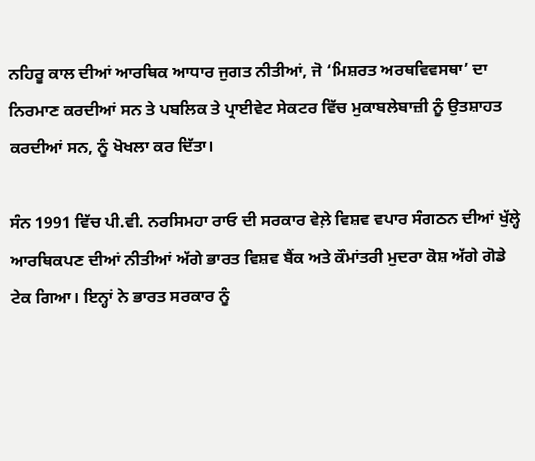ਨਹਿਰੂ ਕਾਲ ਦੀਆਂ ਆਰਥਿਕ ਆਧਾਰ ਜੁਗਤ ਨੀਤੀਆਂ, ਜੋ ‘ਮਿਸ਼ਰਤ ਅਰਥਵਿਵਸਥਾ’ ਦਾ ਨਿਰਮਾਣ ਕਰਦੀਆਂ ਸਨ ਤੇ ਪਬਲਿਕ ਤੇ ਪ੍ਰਾਈਵੇਟ ਸੇਕਟਰ ਵਿੱਚ ਮੁਕਾਬਲੇਬਾਜ਼ੀ ਨੂੰ ਉਤਸ਼ਾਹਤ ਕਰਦੀਆਂ ਸਨ, ਨੂੰ ਖੋਖਲਾ ਕਰ ਦਿੱਤਾ।

ਸੰਨ 1991 ਵਿੱਚ ਪੀ.ਵੀ. ਨਰਸਿਮਹਾ ਰਾਓ ਦੀ ਸਰਕਾਰ ਵੇਲ਼ੇ ਵਿਸ਼ਵ ਵਪਾਰ ਸੰਗਠਨ ਦੀਆਂ ਖੁੱਲ੍ਹੇ ਆਰਥਿਕਪਣ ਦੀਆਂ ਨੀਤੀਆਂ ਅੱਗੇ ਭਾਰਤ ਵਿਸ਼ਵ ਬੈਂਕ ਅਤੇ ਕੌਮਾਂਤਰੀ ਮੁਦਰਾ ਕੋਸ਼ ਅੱਗੇ ਗੋਡੇ ਟੇਕ ਗਿਆ। ਇਨ੍ਹਾਂ ਨੇ ਭਾਰਤ ਸਰਕਾਰ ਨੂੰ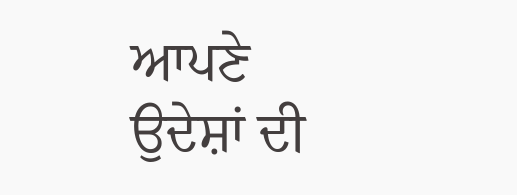ਆਪਣੇ ਉਦੇਸ਼ਾਂ ਦੀ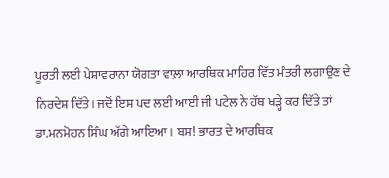ਪੂਰਤੀ ਲਈ ਪੇਸ਼ਾਵਰਾਨਾ ਯੋਗਤਾ ਵਾਲ਼ਾ ਆਰਥਿਕ ਮਾਹਿਰ ਵਿੱਤ ਮੰਤਰੀ ਲਗਾਉਣ ਦੇ ਨਿਰਦੇਸ਼ ਦਿੱਤੇ। ਜਦੋਂ ਇਸ ਪਦ ਲਈ ਆਈ ਜੀ ਪਟੇਲ ਨੇ ਹੱਥ ਖੜ੍ਹੇ ਕਰ ਦਿੱਤੇ ਤਾਂ ਡਾ.ਮਨਮੋਹਨ ਸਿੰਘ ਅੱਗੇ ਆਇਆ। ਬਸ! ਭਾਰਤ ਦੇ ਆਰਥਿਕ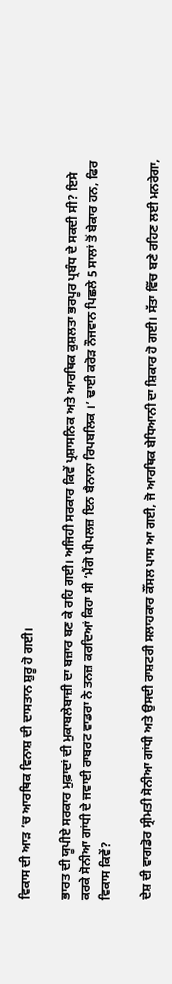ਵਿਕਾਸ ਦੀ ਆੜ ’ਚ ਆਰਥਿਕ ਵਿਨਾਸ਼ ਦੀ ਦਾਸਤਾਨ ਸ਼ੁਰੂ ਹੋ ਗਈ।

ਭਾਰਤ ਦੀ ਯੂਪੀਏ ਸਰਕਾਰ ਮੁਫ਼ਾਦਾਂ ਦੀ ਮੁਕਾਬਲੇਬਾਜ਼ੀ ਦਾ ਬਜ਼ਾਰ ਬਣ ਕੇ ਰਹਿ ਗਈ। ਅਜਿਹੀ ਸਰਕਾਰ ਕਿਵੇਂ ਪ੍ਰਸ਼ਾਸਨਿਕ ਅਤੇ ਆਰਥਿਕ ਕੁਸ਼ਲਤਾ ਭਰਪੂਰ ਪ੍ਰਬੰਧ ਦੇ ਸਕਦੀ ਸੀ? ਇਸੇ ਕਰਕੇ ਸੋਨੀਆ ਗਾਂਧੀ ਦੇ ਜਵਾਈ ਰਾਬਰਟ ਵਾਡਰਾ ਨੇ ਤਨਜ਼ ਕਰਦਿਆਂ ਕਿਹਾ ਸੀ ‘ਮੈਂਗੋ ਪੀਪਲਜ਼ ਇਨ ਬੈਨਾਨਾ ਰਿਪਬਲਿਕ ।’ ਢਾਈ ਕਰੋੜ ਨੌਜਵਾਨ ਪਿਛਲੇ 5 ਸਾਲਾਂ ਤੋਂ ਬੇਕਾਰ ਹਨ, ਫਿਰ ਵਿਕਾਸ ਕਿਵੇਂ?

ਦੇਸ਼ ਦੀ ਵਾਗਡੋਰ ਸ੍ਰੀਮਤੀ ਸੋਨੀਆ ਗਾਂਧੀ ਅਤੇ ਉਸਦੀ ਰਾਸ਼ਟਰੀ ਸਲਾਹਕਾਰ ਕੌਂਸਲ ਪਾਸ ਆ ਗਈ, ਜੋ ਆਰਥਿਕ ਬੇਧਿਆਨੀ ਦਾ ਸ਼ਿਕਾਰ ਹੋ ਗਈ। ਸੱਤਾ ਵਿੱਚ ਬਣੇ ਰਹਿਣ ਲਈ ਮਨਰੇਗਾ,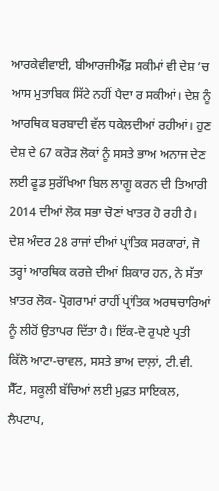ਆਰਕੇਵੀਵਾਈ, ਬੀਆਰਜੀਐੱਫ਼ ਸਕੀਮਾਂ ਵੀ ਦੇਸ਼ ’ਚ ਆਸ ਮੁਤਾਬਿਕ ਸਿੱਟੇ ਨਹੀਂ ਪੈਦਾ ਰ ਸਕੀਆਂ। ਦੇਸ਼ ਨੂੰ ਆਰਥਿਕ ਬਰਬਾਦੀ ਵੱਲ ਧਕੇਲਦੀਆਂ ਰਹੀਆਂ। ਹੁਣ ਦੇਸ਼ ਦੇ 67 ਕਰੋੜ ਲੋਕਾਂ ਨੂੰ ਸਸਤੇ ਭਾਅ ਅਨਾਜ ਦੇਣ ਲਈ ਫੂਡ ਸੁਰੱਖਿਆ ਬਿਲ ਲਾਗੂ ਕਰਨ ਦੀ ਤਿਆਰੀ 2014 ਦੀਆਂ ਲੋਕ ਸਭਾ ਚੋਣਾਂ ਖਾਤਰ ਹੋ ਰਹੀ ਹੈ। ਦੇਸ਼ ਅੰਦਰ 28 ਰਾਜਾਂ ਦੀਆਂ ਪ੍ਰਾਂਤਿਕ ਸਰਕਾਰਾਂ, ਜੋ ਤਰ੍ਹਾਂ ਆਰਥਿਕ ਕਰਜ਼ੇ ਦੀਆਂ ਸ਼ਿਕਾਰ ਹਨ, ਨੇ ਸੱਤਾ ਖ਼ਾਤਰ ਲੋਕ- ਪ੍ਰੋਗਰਾਮਾਂ ਰਾਹੀਂ ਪ੍ਰਾਂਤਿਕ ਅਰਥਚਾਰਿਆਂ ਨੂੰ ਲੀਹੋਂ ਉਤਾਪਰ ਦਿੱਤਾ ਹੈ। ਇੱਕ-ਦੋ ਰੁਪਏ ਪ੍ਰਤੀ ਕਿੱਲੋ ਆਟਾ-ਚਾਵਲ, ਸਸਤੇ ਭਾਅ ਦਾਲ਼ਾਂ, ਟੀ.ਵੀ. ਸੈੱਟ, ਸਕੂਲੀ ਬੱਚਿਆਂ ਲਈ ਮੁਫ਼ਤ ਸਾਇਕਲ, ਲੈਪਟਾਪ,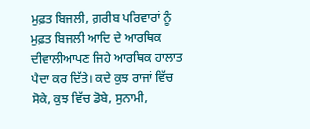ਮੁਫ਼ਤ ਬਿਜਲੀ, ਗ਼ਰੀਬ ਪਰਿਵਾਰਾਂ ਨੂੰ ਮੁਫ਼ਤ ਬਿਜਲੀ ਆਦਿ ਦੇ ਆਰਥਿਕ ਦੀਵਾਲੀਆਪਣ ਜਿਹੇ ਆਰਥਿਕ ਹਾਲਾਤ ਪੈਦਾ ਕਰ ਦਿੱਤੇ। ਕਦੇ ਕੁਝ ਰਾਜਾਂ ਵਿੱਚ ਸੋਕੇ, ਕੁਝ ਵਿੱਚ ਡੋਬੇ, ਸੁਨਾਮੀ,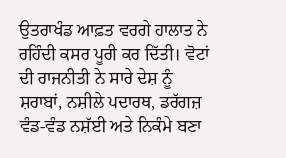ਉਤਰਾਖੰਡ ਆਫ਼ਤ ਵਰਗੇ ਹਾਲਾਤ ਨੇ ਰਹਿੰਦੀ ਕਸਰ ਪੂਰੀ ਕਰ ਦਿੱਤੀ। ਵੋਟਾਂ ਦੀ ਰਾਜਨੀਤੀ ਨੇ ਸਾਰੇ ਦੇਸ਼ ਨੂੰ ਸ਼ਰਾਬਾਂ, ਨਸ਼ੀਲੇ ਪਦਾਰਥ, ਡਰੱਗਜ਼ ਵੰਡ-ਵੰਡ ਨਸ਼ੱਈ ਅਤੇ ਨਿਕੰਮੇ ਬਣਾ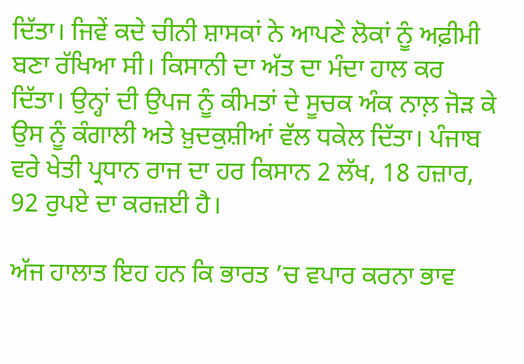ਦਿੱਤਾ। ਜਿਵੇਂ ਕਦੇ ਚੀਨੀ ਸ਼ਾਸਕਾਂ ਨੇ ਆਪਣੇ ਲੋਕਾਂ ਨੂੰ ਅਫ਼ੀਮੀ ਬਣਾ ਰੱਖਿਆ ਸੀ। ਕਿਸਾਨੀ ਦਾ ਅੱਤ ਦਾ ਮੰਦਾ ਹਾਲ ਕਰ ਦਿੱਤਾ। ਉਨ੍ਹਾਂ ਦੀ ਉਪਜ ਨੂੰ ਕੀਮਤਾਂ ਦੇ ਸੂਚਕ ਅੰਕ ਨਾਲ਼ ਜੋੜ ਕੇ ਉਸ ਨੂੰ ਕੰਗਾਲੀ ਅਤੇ ਖ਼ੁਦਕੁਸ਼ੀਆਂ ਵੱਲ ਧਕੇਲ ਦਿੱਤਾ। ਪੰਜਾਬ ਵਰੇ ਖੇਤੀ ਪ੍ਰਧਾਨ ਰਾਜ ਦਾ ਹਰ ਕਿਸਾਨ 2 ਲੱਖ, 18 ਹਜ਼ਾਰ, 92 ਰੁਪਏ ਦਾ ਕਰਜ਼ਈ ਹੈ।

ਅੱਜ ਹਾਲਾਤ ਇਹ ਹਨ ਕਿ ਭਾਰਤ ’ਚ ਵਪਾਰ ਕਰਨਾ ਭਾਵ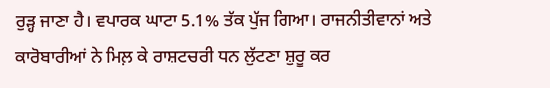ਰੁੜ੍ਹ ਜਾਣਾ ਹੈ। ਵਪਾਰਕ ਘਾਟਾ 5.1% ਤੱਕ ਪੁੱਜ ਗਿਆ। ਰਾਜਨੀਤੀਵਾਨਾਂ ਅਤੇ ਕਾਰੋਬਾਰੀਆਂ ਨੇ ਮਿਲ਼ ਕੇ ਰਾਸ਼ਟਚਰੀ ਧਨ ਲੁੱਟਣਾ ਸ਼ੁਰੂ ਕਰ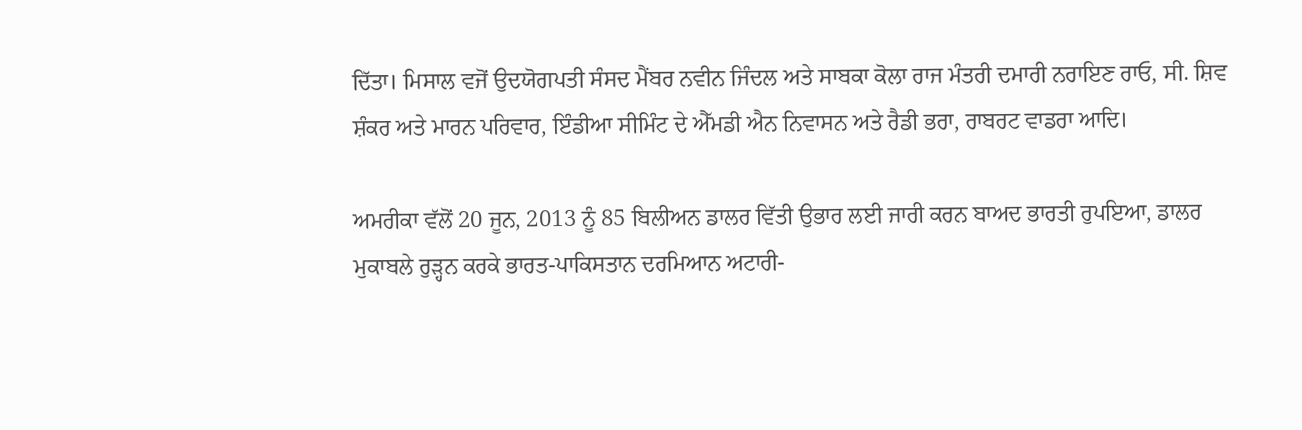ਦਿੱਤਾ। ਮਿਸਾਲ ਵਜੋਂ ਉਦਯੋਗਪਤੀ ਸੰਸਦ ਮੈਂਬਰ ਨਵੀਨ ਜਿੰਦਲ ਅਤੇ ਸਾਬਕਾ ਕੋਲਾ ਰਾਜ ਮੰਤਰੀ ਦਮਾਰੀ ਨਰਾਇਣ ਰਾਓ, ਸੀ. ਸ਼ਿਵ ਸ਼ੰਕਰ ਅਤੇ ਮਾਰਨ ਪਰਿਵਾਰ, ਇੰਡੀਆ ਸੀਮਿੰਟ ਦੇ ਐੱਮਡੀ ਐਨ ਨਿਵਾਸਨ ਅਤੇ ਰੈਡੀ ਭਰਾ, ਰਾਬਰਟ ਵਾਡਰਾ ਆਦਿ।

ਅਮਰੀਕਾ ਵੱਲੋਂ 20 ਜੂਨ, 2013 ਨੂੰ 85 ਬਿਲੀਅਨ ਡਾਲਰ ਵਿੱਤੀ ਉਭਾਰ ਲਈ ਜਾਰੀ ਕਰਨ ਬਾਅਦ ਭਾਰਤੀ ਰੁਪਇਆ, ਡਾਲਰ ਮੁਕਾਬਲੇ ਰੁੜ੍ਹਨ ਕਰਕੇ ਭਾਰਤ-ਪਾਕਿਸਤਾਨ ਦਰਮਿਆਨ ਅਟਾਰੀ-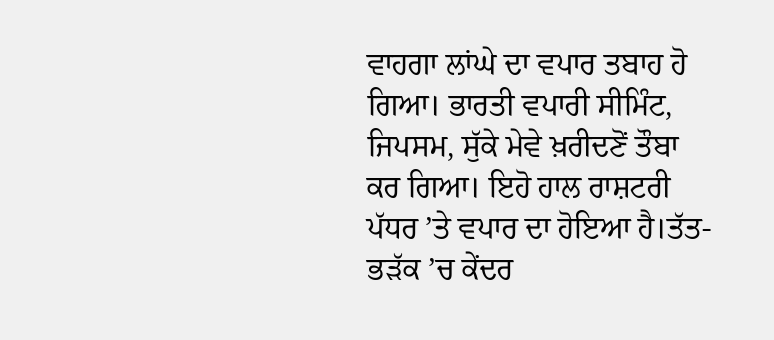ਵਾਹਗਾ ਲਾਂਘੇ ਦਾ ਵਪਾਰ ਤਬਾਹ ਹੋ ਗਿਆ। ਭਾਰਤੀ ਵਪਾਰੀ ਸੀਮਿੰਟ, ਜਿਪਸਮ, ਸੁੱਕੇ ਮੇਵੇ ਖ਼ਰੀਦਣੋਂ ਤੌਬਾ ਕਰ ਗਿਆ। ਇਹੋ ਹਾਲ ਰਾਸ਼ਟਰੀ ਪੱਧਰ ’ਤੇ ਵਪਾਰ ਦਾ ਹੋਇਆ ਹੈ।ਤੱਤ-ਭੜੱਕ ’ਚ ਕੇਂਦਰ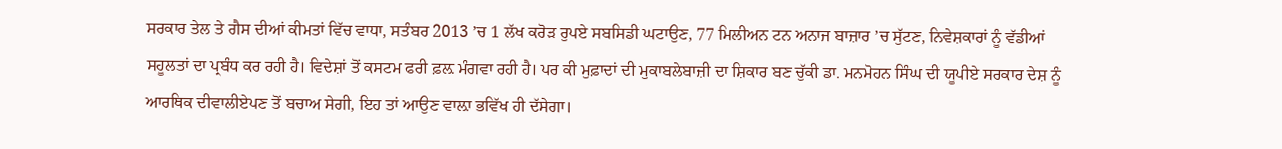ਸਰਕਾਰ ਤੇਲ ਤੇ ਗੈਸ ਦੀਆਂ ਕੀਮਤਾਂ ਵਿੱਚ ਵਾਧਾ, ਸਤੰਬਰ 2013 ’ਚ 1 ਲੱਖ ਕਰੋੜ ਰੁਪਏ ਸਬਸਿਡੀ ਘਟਾਉਣ, 77 ਮਿਲੀਅਨ ਟਨ ਅਨਾਜ ਬਾਜ਼ਾਰ ’ਚ ਸੁੱਟਣ, ਨਿਵੇਸ਼ਕਾਰਾਂ ਨੂੰ ਵੱਡੀਆਂ ਸਹੂਲਤਾਂ ਦਾ ਪ੍ਰਬੰਧ ਕਰ ਰਹੀ ਹੈ। ਵਿਦੇਸ਼ਾਂ ਤੋਂ ਕਸਟਮ ਫਰੀ ਫ਼ਲ਼ ਮੰਗਵਾ ਰਹੀ ਹੈ। ਪਰ ਕੀ ਮੁਫ਼ਾਦਾਂ ਦੀ ਮੁਕਾਬਲੇਬਾਜ਼ੀ ਦਾ ਸ਼ਿਕਾਰ ਬਣ ਚੁੱਕੀ ਡਾ. ਮਨਮੋਹਨ ਸਿੰਘ ਦੀ ਯੂਪੀਏ ਸਰਕਾਰ ਦੇਸ਼ ਨੂੰ ਆਰਥਿਕ ਦੀਵਾਲੀਏਪਣ ਤੋਂ ਬਚਾਅ ਸੇਗੀ, ਇਹ ਤਾਂ ਆਉਣ ਵਾਲ਼ਾ ਭਵਿੱਖ ਹੀ ਦੱਸੇਗਾ।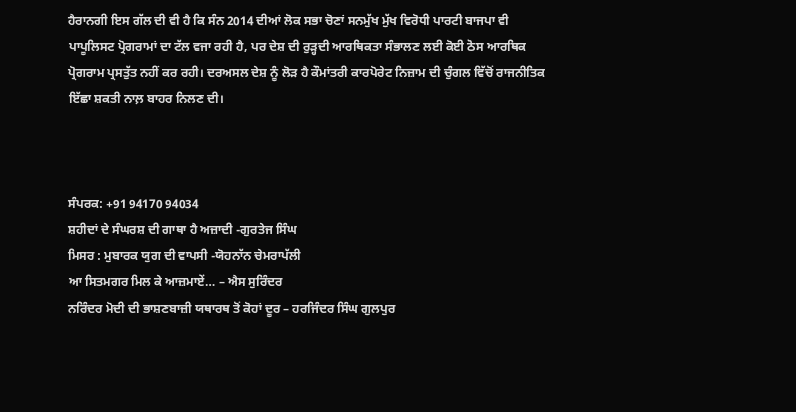ਹੈਰਾਨਗੀ ਇਸ ਗੱਲ ਦੀ ਵੀ ਹੈ ਕਿ ਸੰਨ 2014 ਦੀਆਂ ਲੋਕ ਸਭਾ ਚੋਣਾਂ ਸਨਮੁੱਖ ਮੁੱਖ ਵਿਰੋਧੀ ਪਾਰਟੀ ਬਾਜਪਾ ਵੀ ਪਾਪੂਲਿਸਟ ਪ੍ਰੋਗਰਾਮਾਂ ਦਾ ਟੱਲ ਵਜਾ ਰਹੀ ਹੈ, ਪਰ ਦੇਸ਼ ਦੀ ਰੁੜ੍ਹਦੀ ਆਰਥਿਕਤਾ ਸੰਭਾਲਣ ਲਈ ਕੋਈ ਠੋਸ ਆਰਥਿਕ ਪ੍ਰੋਗਰਾਮ ਪ੍ਰਸਤੁੱਤ ਨਹੀਂ ਕਰ ਰਹੀ। ਦਰਅਸਲ ਦੇਸ਼ ਨੂੰ ਲੋੜ ਹੈ ਕੌਮਾਂਤਰੀ ਕਾਰਪੋਰੇਟ ਨਿਜ਼ਾਮ ਦੀ ਚੁੰਗਲ ਵਿੱਚੋਂ ਰਾਜਨੀਤਿਕ ਇੱਛਾ ਸ਼ਕਤੀ ਨਾਲ਼ ਬਾਹਰ ਨਿਲਣ ਦੀ।



ਸੰਪਰਕ: +91 94170 94034
ਸ਼ਹੀਦਾਂ ਦੇ ਸੰਘਰਸ਼ ਦੀ ਗਾਥਾ ਹੈ ਅਜ਼ਾਦੀ -ਗੁਰਤੇਜ ਸਿੰਘ
ਮਿਸਰ : ਮੁਬਾਰਕ ਯੁਗ ਦੀ ਵਾਪਸੀ -ਯੋਹਨਾੱਨ ਚੇਮਰਾਪੱਲੀ
ਆ ਸਿਤਮਗਰ ਮਿਲ ਕੇ ਆਜ਼ਮਾਏਂ… – ਐਸ ਸੁਰਿੰਦਰ
ਨਰਿੰਦਰ ਮੋਦੀ ਦੀ ਭਾਸ਼ਣਬਾਜ਼ੀ ਯਥਾਰਥ ਤੋਂ ਕੋਹਾਂ ਦੂਰ – ਹਰਜਿੰਦਰ ਸਿੰਘ ਗੁਲਪੁਰ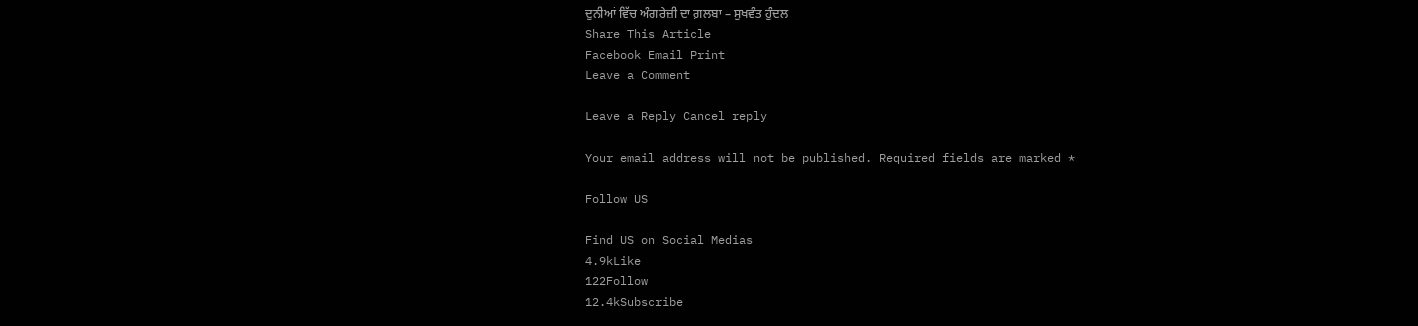ਦੁਨੀਆਂ ਵਿੱਚ ਅੰਗਰੇਜ਼ੀ ਦਾ ਗ਼ਲਬਾ – ਸੁਖਵੰਤ ਹੁੰਦਲ
Share This Article
Facebook Email Print
Leave a Comment

Leave a Reply Cancel reply

Your email address will not be published. Required fields are marked *

Follow US

Find US on Social Medias
4.9kLike
122Follow
12.4kSubscribe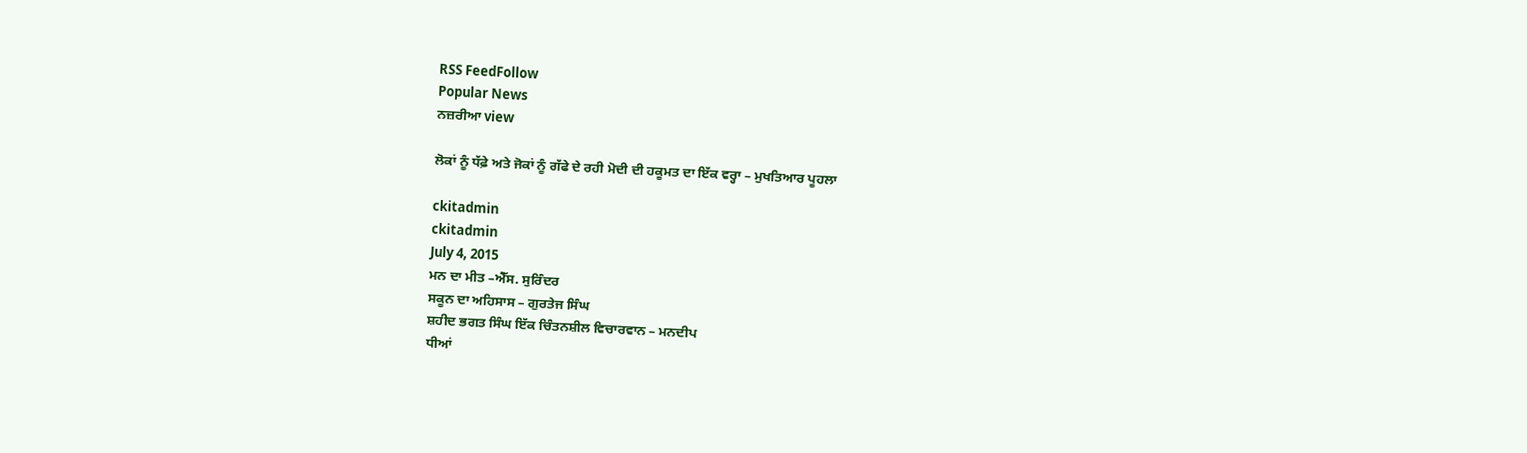RSS FeedFollow
Popular News
ਨਜ਼ਰੀਆ view

ਲੋਕਾਂ ਨੂੰ ਧੱਫ਼ੇ ਅਤੇ ਜੋਕਾਂ ਨੂੰ ਗੱਫੇ ਦੇ ਰਹੀ ਮੋਦੀ ਦੀ ਹਕੂਮਤ ਦਾ ਇੱਕ ਵਰ੍ਹਾ – ਮੁਖਤਿਆਰ ਪੂਹਲਾ

ckitadmin
ckitadmin
July 4, 2015
ਮਨ ਦਾ ਮੀਤ –ਐੱਸ. ਸੁਰਿੰਦਰ
ਸਕੂਨ ਦਾ ਅਹਿਸਾਸ – ਗੁਰਤੇਜ ਸਿੰਘ
ਸ਼ਹੀਦ ਭਗਤ ਸਿੰਘ ਇੱਕ ਚਿੰਤਨਸ਼ੀਲ ਵਿਚਾਰਵਾਨ – ਮਨਦੀਪ
ਧੀਆਂ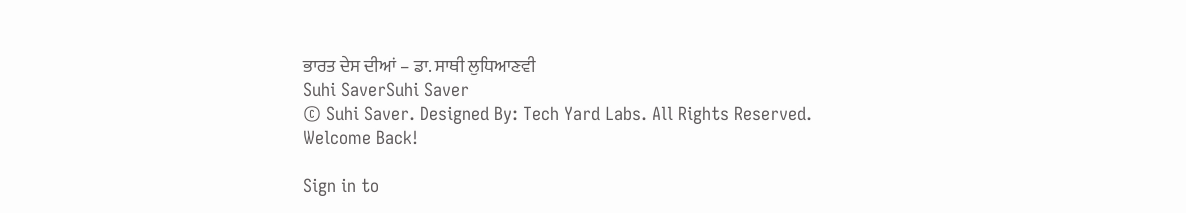ਭਾਰਤ ਦੇਸ ਦੀਆਂ – ਡਾ. ਸਾਥੀ ਲੁਧਿਆਣਵੀ
Suhi SaverSuhi Saver
© Suhi Saver. Designed By: Tech Yard Labs. All Rights Reserved.
Welcome Back!

Sign in to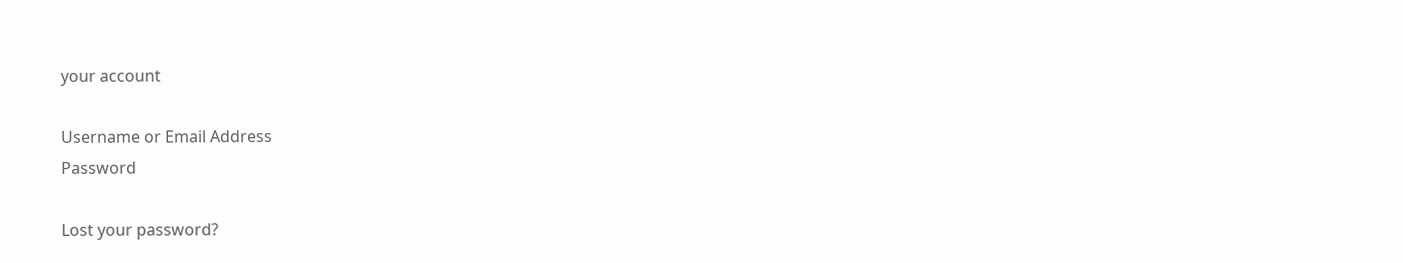your account

Username or Email Address
Password

Lost your password?